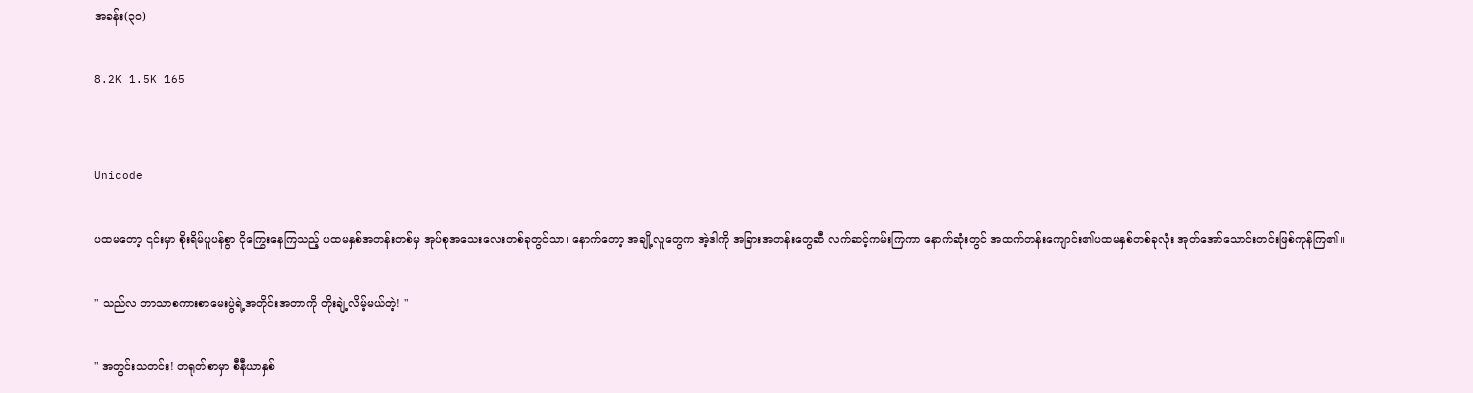အခန်း(၃၀)

8.2K 1.5K 165


Unicode

ပထမတော့ ၎င်းမှာ စိုးရိမ်ပူပန်စွာ ငိုကြွေးနေကြသည့် ပထမနှစ်အတန်းတစ်မှ အုပ်စုအသေးလေးတစ်ခုတွင်သာ၊ နောက်တော့ အချို့လူတွေက အဲ့ဒါကို အခြားအတန်း‌တွေဆီ လက်ဆင့်ကမ်းကြကာ နောက်ဆုံးတွင် အထက်တန်းကျောင်း၏ပထမနှစ်တစ်ခုလုံး အုတ်အော်သောင်းတင်းဖြစ်ကုန်ကြ၏။

" သည်လ ဘာသာစကားစာမေးပွဲရဲ့အတိုင်းအတာကို တိုးချဲ့လိမ့်မယ်တဲ့! "

" အတွင်းသတင်း! တရုတ်စာမှာ စီနီယာနှစ်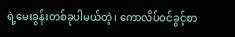ရဲ့မေးခွန်းတစ်ခုပါမယ်တဲ့၊ ကောလိပ်ဝင်ခွင့်စာ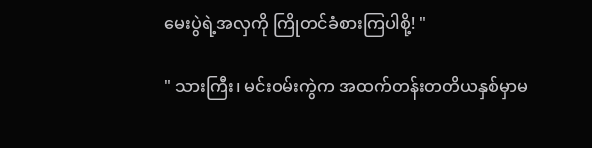မေးပွဲရဲ့အလှကို ကြိုတင်ခံစားကြပါစို့! "

" သားကြီး၊ မင်းဝမ်းကွဲက အထက်တန်းတတိယနှစ်မှာမ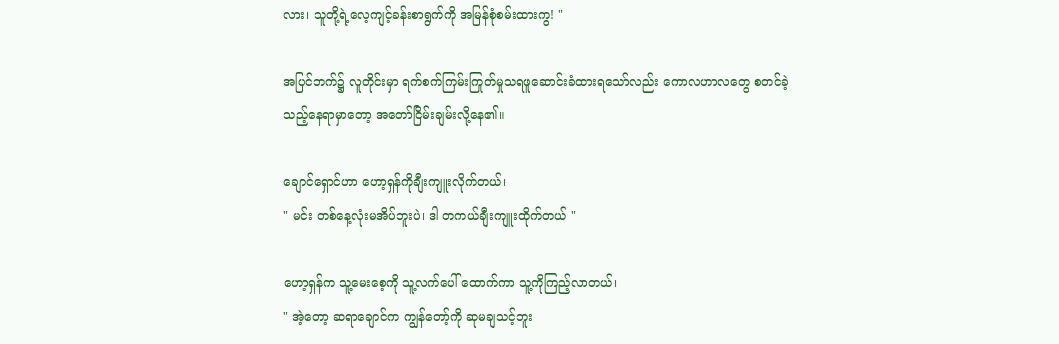လား၊ သူတို့ရဲ့လေ့ကျင့်ခန်းစာရွက်ကို အမြန်စုံစမ်းထားကွ! "

အပြင်ဘက်၌ လူတိုင်းမှာ ရက်စက်ကြမ်းကြုတ်မှုသရဖူဆောင်းခံထားရသော်လည်း ကောလဟာလတွေ စတင်ခဲ့သည့်နေရာမှာတော့ အတော်ငြိမ်းချမ်းလို့နေ၏။

ချောင်ရှောင်ဟာ ဟော့ရှန်ကိုချီးကျူးလိုက်တယ်၊
" မင်း တစ်နေ့လုံးမအိပ်ဘူးပဲ၊ ဒါ တကယ်ချီးကျူးထိုက်တယ် "

ဟော့ရှန်က သူ့မေးစေ့ကို သူ့လက်ပေါ် ‌ထောက်ကာ သူ့ကိုကြည့်လာတယ်၊
" အဲ့တော့ ဆရာချောင်က ကျွန်တော့်ကို ဆုမချသင့်ဘူး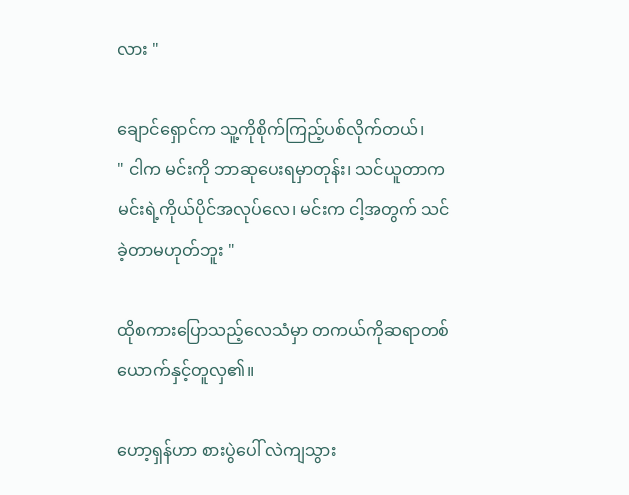လား "

ချောင်ရှောင်က သူ့ကိုစိုက်ကြည့်ပစ်လိုက်တယ်၊
" ငါက မင်းကို ဘာဆုပေးရမှာတုန်း၊ သင်ယူတာက မင်းရဲ့ကိုယ်ပိုင်အလုပ်လေ၊ မင်းက ငါ့အတွက် သင်ခဲ့တာမဟုတ်ဘူး "

ထိုစကားပြောသည့်လေသံမှာ တကယ်ကိုဆရာတစ်ယောက်နှင့်တူလှ၏။

ဟော့ရှန်ဟာ စားပွဲပေါ် လဲကျသွား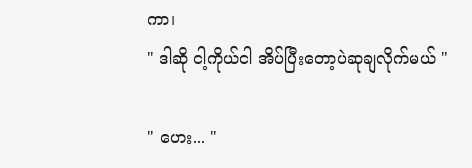ကာ၊
" ဒါဆို ငါ့ကိုယ်ငါ အိပ်ပြီးတော့ပဲဆုချလိုက်မယ် "

" ဟေး... "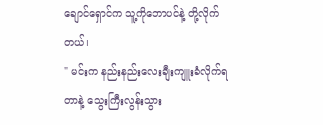ချောင်ရှောင်က သူ့ကိုဘောပင်နဲ့ တို့လိုက်တယ်၊
" မင်းက နည်းနည်းလေးချီးကျူးခံလိုက်ရတာနဲ့ သွေးကြီးလွန်းသွား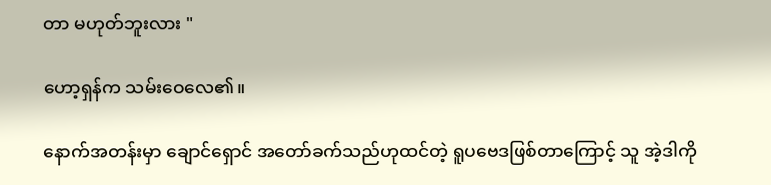တာ မဟုတ်ဘူးလား "

ဟော့ရှန်က သမ်းဝေလေ၏။

နောက်အတန်းမှာ ချောင်ရှောင် အတော်ခက်သည်ဟုထင်တဲ့ ရူပ‌ဗေဒဖြစ်တာကြောင့် သူ အဲ့ဒါကို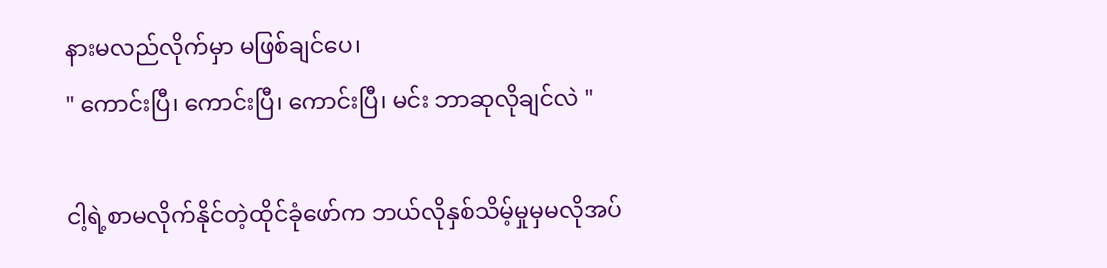နားမလည်လိုက်မှာ မဖြစ်ချင်ပေ၊
" ကောင်းပြီ၊ ကောင်းပြီ၊ ကောင်းပြီ၊ မင်း ဘာဆုလိုချင်လဲ "

ငါ့ရဲ့စာမလိုက်နိုင်တဲ့ထိုင်ခုံဖော်က ဘယ်လိုနှစ်သိမ့်မှုမှမလိုအပ်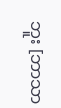ဘူး [ဘာသာ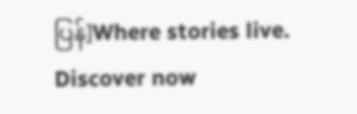ပြန်]Where stories live. Discover now